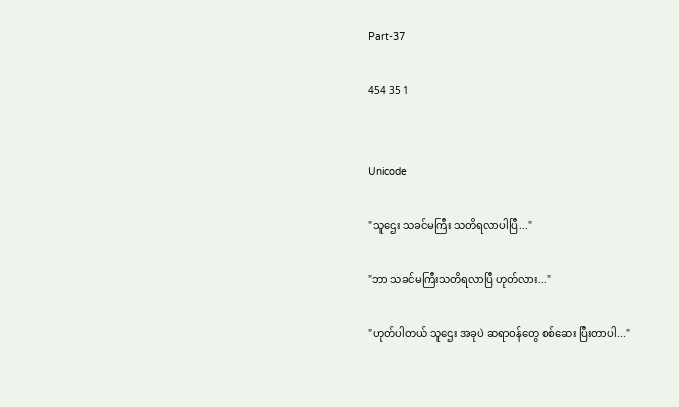Part-37

454 35 1


Unicode

"သူဌေး သခင်မကြီး သတိရလာပါပြီ..."

"ဘာ သခင်မကြီးသတိရလာပြီ ဟုတ်လား..."

"ဟုတ်ပါတယ် သူဌေး အခုပဲ ဆရာဝန်တွေ စစ်ဆေး ပြီးတာပါ..."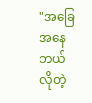"အခြေအနေ ဘယ်လိုတဲ့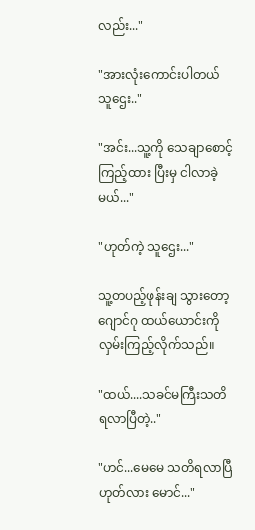လည်း..."

"အားလုံးကောင်းပါတယ် သူဌေး.."

"အင်း...သူ့ကို သေချာစောင့်ကြည့်ထား ပြီးမှ ငါလာခဲ့မယ်..."

"ဟုတ်ကဲ့ သူဌေး..."

သူ့တပည့်ဖုန်းချ သွားတော့ ဂျောင်ဂု ထယ်ယောင်းကို လှမ်းကြည့်လိုက်သည်။

"ထယ်....သခင်မကြီးသတိရလာပြီတဲ့.."

"ဟင်...မေမေ သတိရလာပြီ ဟုတ်လား မောင်..."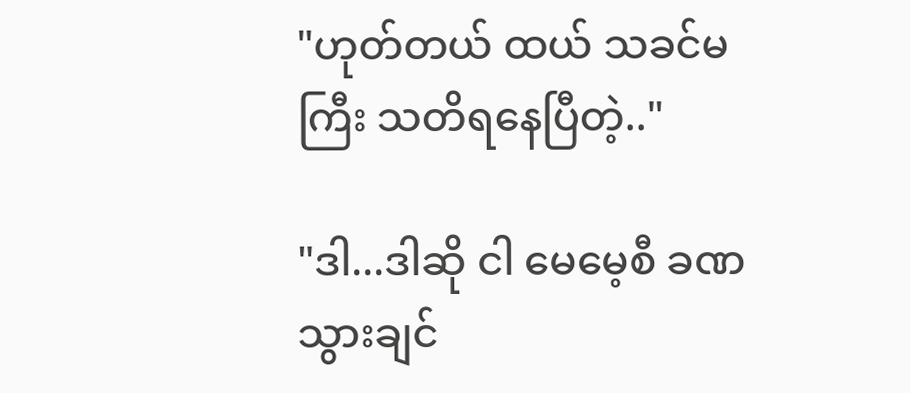"ဟုတ်တယ် ထယ် သခင်မကြီး သတိရနေပြီတဲ့.."

"ဒါ...ဒါဆို ငါ မေမေ့စီ ခဏသွားချင်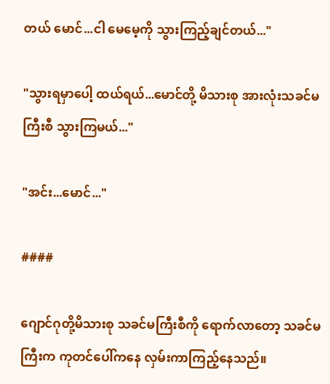တယ် မောင်...ငါ မေမေ့ကို သွားကြည့်ချင်တယ်..."

"သွားရမှာပေါ့ ထယ်ရယ်...မောင်တို့ မိသားစု အားလုံးသခင်မကြီးစီ သွားကြမယ်..."

"အင်း...မောင်..."

####

ဂျောင်ဂုတို့မိသားစု သခင်မကြီးစီကို ရောက်လာတော့ သခင်မကြီးက ကုတင်ပေါ်ကနေ လှမ်းကာကြည့်နေသည်။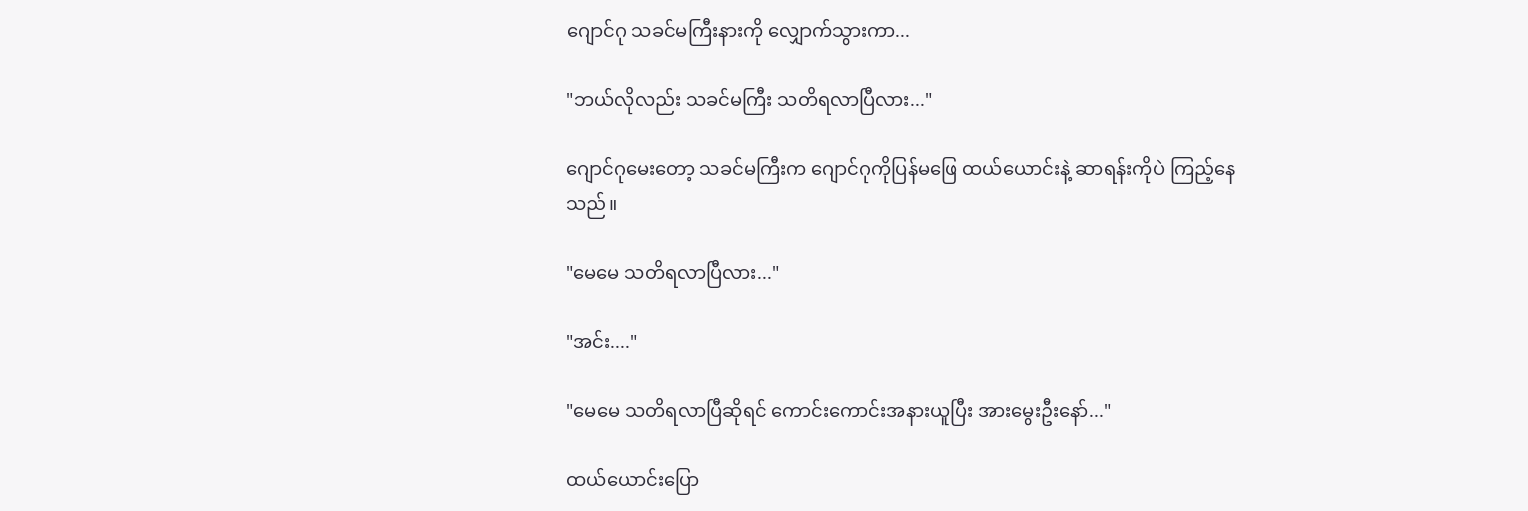ဂျောင်ဂု သခင်မကြီးနားကို လျှောက်သွားကာ...

"ဘယ်လိုလည်း သခင်မကြီး သတိရလာပြီလား..."

ဂျောင်ဂုမေးတော့ သခင်မကြီးက ဂျောင်ဂုကိုပြန်မဖြေ ထယ်ယောင်းနဲ့ ဆာရန်းကိုပဲ ကြည့်နေသည်။

"မေမေ သတိရလာပြီလား..."

"အင်း...."

"မေမေ သတိရလာပြီဆိုရင် ကောင်းကောင်းအနားယူပြီး အားမွေးဦးနော်..."

ထယ်ယောင်းပြော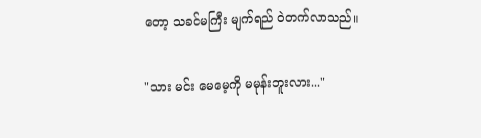တော့ သခင်မကြီး မျက်ရည် ဝဲတက်လာသည်။

"သား မင်း မေမေ့ကို မမုန်းဘူးလား..."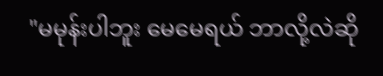"မမုန်းပါဘူး မေမေရယ် ဘာလို့လဲဆို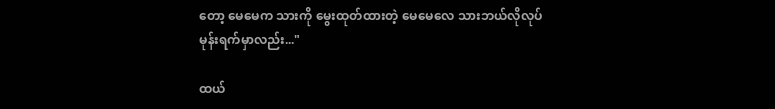တော့ မေမေက သားကို မွေးထုတ်ထားတဲ့ မေမေလေ သားဘယ်လိုလုပ်မုန်းရက်မှာလည်း..."

ထယ်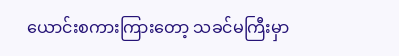ယောင်းစကားကြားတော့ သခင်မကြီးမှာ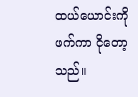ထယ်ယောင်းကိုဖက်ကာ ငိုတော့သည်။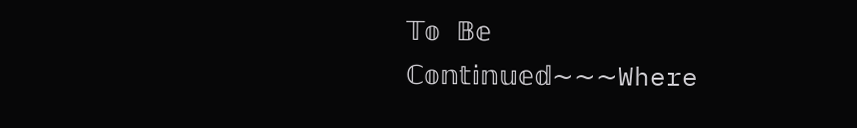𝕋𝕠 𝔹𝕖 ℂ𝕠𝕟𝕥𝕚𝕟𝕦𝕖𝕕~~~Where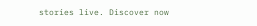stories live. Discover now